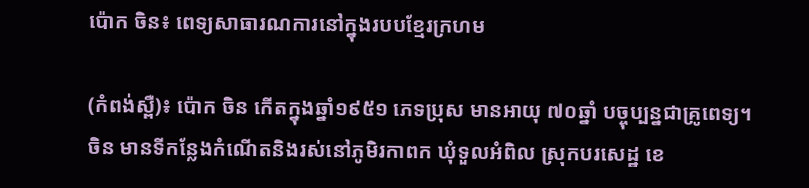ប៉ោក ចិន៖ ពេទ្យសាធារណការនៅក្នុងរបបខ្មែរក្រហម

(កំពង់ស្ពឺ)៖ ប៉ោក ចិន កើតក្នុងឆ្នាំ១៩៥១ ភេទប្រុស មានអាយុ ៧០ឆ្នាំ បច្ចុប្បន្នជាគ្រូពេទ្យ។ ចិន មានទីកន្លែងកំណើតនិងរស់នៅភូមិរកាពក ឃុំទួលអំពិល ស្រុកបរសេដ្ឋ ខេ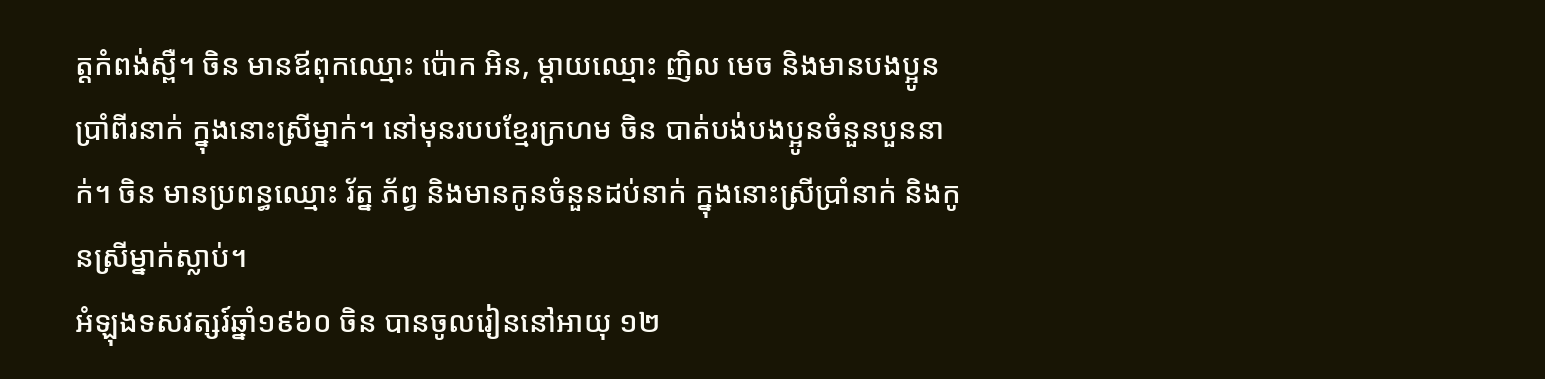ត្តកំពង់ស្ពឺ។ ចិន មានឪពុកឈ្មោះ ប៉ោក អិន, ម្ដាយឈ្មោះ ញិល មេច និងមានបងប្អូនប្រាំពីរនាក់ ក្នុងនោះស្រីម្នាក់។ នៅមុនរបបខ្មែរក្រហម ចិន បាត់បង់បងប្អូនចំនួនបួននាក់។ ចិន មានប្រពន្ធឈ្មោះ រ័ត្ន ភ័ព្វ និងមានកូនចំនួនដប់នាក់ ក្នុងនោះស្រីប្រាំនាក់ និងកូនស្រីម្នាក់ស្លាប់។
អំឡុងទសវត្សរ៍ឆ្នាំ១៩៦០ ចិន បានចូលរៀននៅអាយុ ១២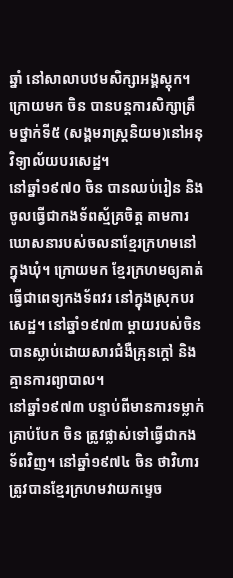ឆ្នាំ នៅសាលាបឋមសិក្សាអង្គស្តុក។ ក្រោយមក ចិន បានបន្តការសិក្សាត្រឹមថ្នាក់ទី៥ (សង្គមរាស្ត្រនិយម)នៅអនុវិទ្យាល័យបរសេដ្ឋ។
នៅឆ្នាំ១៩៧០ ចិន បានឈប់រៀន និងចូលធ្វើជាកងទ័ពស្ម័គ្រចិត្ត តាមការឃោសនារបស់ចលនាខ្មែរក្រហមនៅក្នុងឃុំ។ ក្រោយមក ខ្មែរក្រហមឲ្យគាត់ធ្វើជាពេទ្យកងទ័ពវរ នៅក្នុងស្រុកបរសេដ្ឋ។ នៅឆ្នាំ១៩៧៣ ម្ដាយរបស់ចិន បានស្លាប់ដោយសារជំងឺគ្រុនក្តៅ និងគ្មានការព្យាបាល។
នៅឆ្នាំ១៩៧៣ បន្ទាប់ពីមានការទម្លាក់គ្រាប់បែក ចិន ត្រូវផ្លាស់ទៅធ្វើជាកងទ័ពវិញ។ នៅឆ្នាំ១៩៧៤ ចិន ថាវិហារត្រូវបានខ្មែរក្រហមវាយកម្ទេច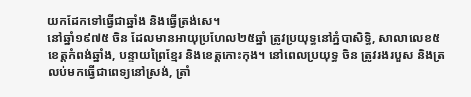យកដែកទៅធ្វើជាឆ្នាំង និងធ្វើត្រង់សេ។
នៅឆ្នាំ១៩៧៥ ចិន ដែលមានអាយុប្រហែល២៥ឆ្នាំ ត្រូវប្រយុទ្ធនៅភ្នំបាសិទ្ធិ, សាលាលេខ៥ ខេត្តកំពង់ឆ្នាំង, បន្ទាយព្រៃខ្មែរ និងខេត្តកោះកុង។ នៅពេលប្រយុទ្ធ ចិន ត្រូវរងរបួស និងត្រលប់មកធ្វើជាពេទ្យនៅស្រង់, ត្រាំ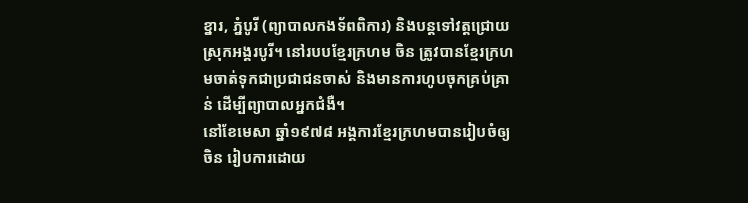ខ្នារ, ភ្នំបូរី (ព្យាបាលកងទ័ពពិការ) និងបន្តទៅវត្តជ្រោយ ស្រុកអង្គរបូរី។ នៅរបបខ្មែរក្រហម ចិន ត្រូវបានខ្មែរក្រហមចាត់ទុកជាប្រជាជនចាស់ និងមានការហូបចុកគ្រប់គ្រាន់ ដើម្បីព្យាបាលអ្នកជំងឺ។
នៅខែមេសា ឆ្នាំ១៩៧៨ អង្គការខ្មែរក្រហមបានរៀបចំឲ្យ ចិន រៀបការដោយ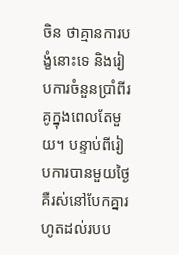ចិន ថាគ្មានការបង្ខំនោះទេ និងរៀបការចំនួនប្រាំពីរគូក្នុងពេលតែមួយ។ បន្ទាប់ពីរៀបការបានមួយថ្ងៃ គឺរស់នៅបែកគ្នារហូតដល់របប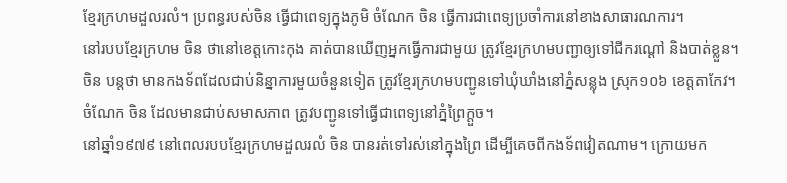ខ្មែរក្រហមដួលរលំ។ ប្រពន្ធរបស់ចិន ធ្វើជាពេទ្យក្នុងភូមិ ចំណែក ចិន ធ្វើការជាពេទ្យប្រចាំការនៅខាងសាធារណការ។
នៅរបបខ្មែរក្រហម ចិន ថានៅខេត្តកោះកុង គាត់បានឃើញអ្នកធ្វើការជាមួយ ត្រូវខ្មែរក្រហមបញ្ជាឲ្យទៅជីករណ្ដៅ និងបាត់ខ្លួន។ ចិន បន្តថា មានកងទ័ពដែលជាប់និន្នាការមួយចំនួនទៀត ត្រូវខ្មែរក្រហមបញ្ជូនទៅឃុំឃាំងនៅភ្នំសន្លុង ស្រុក១០៦ ខេត្តតាកែវ។ ចំណែក ចិន ដែលមានជាប់សមាសភាព ត្រូវបញ្ជូនទៅធ្វើជាពេទ្យនៅភ្នំព្រៃក្ដួច។
នៅឆ្នាំ១៩៧៩ នៅពេលរបបខ្មែរក្រហមដួលរលំ ចិន បានរត់ទៅរស់នៅក្នុងព្រៃ ដើម្បីគេចពីកងទ័ពវៀតណាម។ ក្រោយមក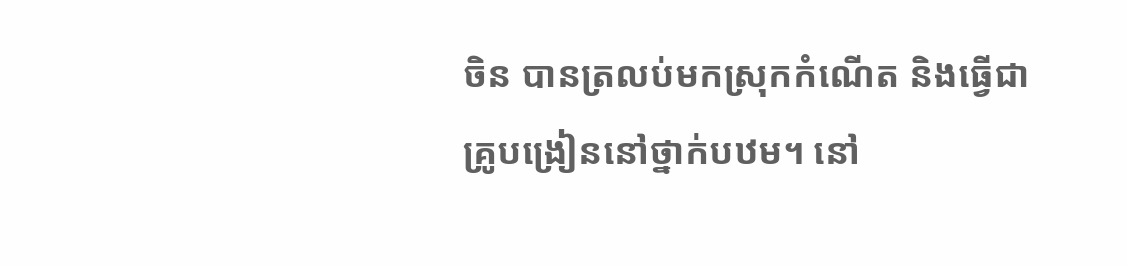ចិន បានត្រលប់មកស្រុកកំណើត និងធ្វើជាគ្រូបង្រៀននៅថ្នាក់បឋម។ នៅ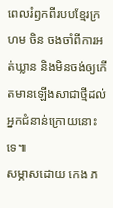ពេលរំឭកពីរបបខ្មែរក្រហម ចិន ចងចាំពីការអត់ឃ្លាន និងមិនចង់ឲ្យកើតមានឡើងសាជាថ្មីដល់អ្នកជំនាន់ក្រោយនោះទេ៕
សម្ភាសដោយ កេង ភ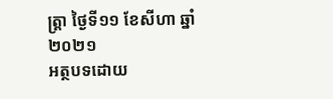ត្ត្រា ថ្ងៃទី១១ ខែសីហា ឆ្នាំ២០២១
អត្ថបទដោយ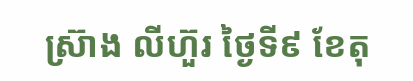ស្រ៊ាង លីហ៊ួរ ថ្ងៃទី៩ ខែតុ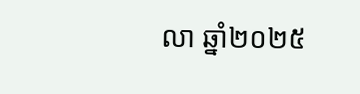លា ឆ្នាំ២០២៥